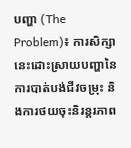បញ្ហា (The Problem)៖ ការសិក្សានេះដោះស្រាយបញ្ហានៃការបាត់បង់ជីវចម្រុះ និងការថយចុះនិរន្តរភាព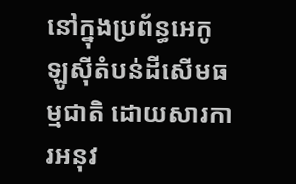នៅក្នុងប្រព័ន្ធអេកូឡូស៊ីតំបន់ដីសើមធម្មជាតិ ដោយសារការអនុវ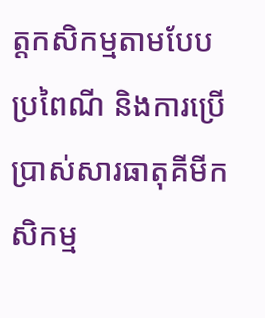ត្តកសិកម្មតាមបែបប្រពៃណី និងការប្រើប្រាស់សារធាតុគីមីកសិកម្ម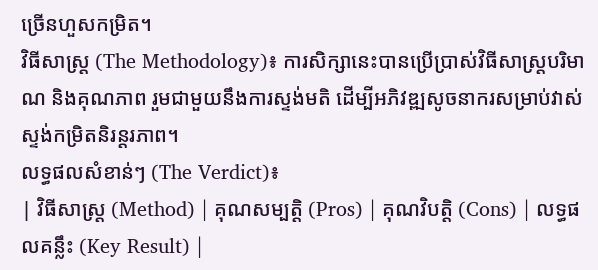ច្រើនហួសកម្រិត។
វិធីសាស្ត្រ (The Methodology)៖ ការសិក្សានេះបានប្រើប្រាស់វិធីសាស្ត្របរិមាណ និងគុណភាព រួមជាមួយនឹងការស្ទង់មតិ ដើម្បីអភិវឌ្ឍសូចនាករសម្រាប់វាស់ស្ទង់កម្រិតនិរន្តរភាព។
លទ្ធផលសំខាន់ៗ (The Verdict)៖
| វិធីសាស្ត្រ (Method) | គុណសម្បត្តិ (Pros) | គុណវិបត្តិ (Cons) | លទ្ធផលគន្លឹះ (Key Result) |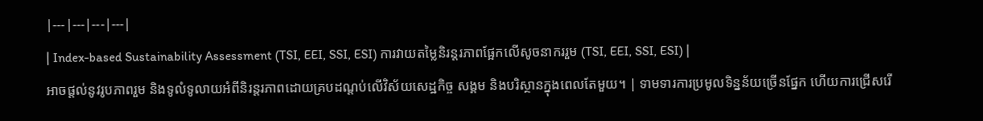|---|---|---|---|
| Index-based Sustainability Assessment (TSI, EEI, SSI, ESI) ការវាយតម្លៃនិរន្តរភាពផ្អែកលើសូចនាកររួម (TSI, EEI, SSI, ESI) |
អាចផ្តល់នូវរូបភាពរួម និងទូលំទូលាយអំពីនិរន្តរភាពដោយគ្របដណ្តប់លើវិស័យសេដ្ឋកិច្ច សង្គម និងបរិស្ថានក្នុងពេលតែមួយ។ | ទាមទារការប្រមូលទិន្នន័យច្រើនផ្នែក ហើយការជ្រើសរើ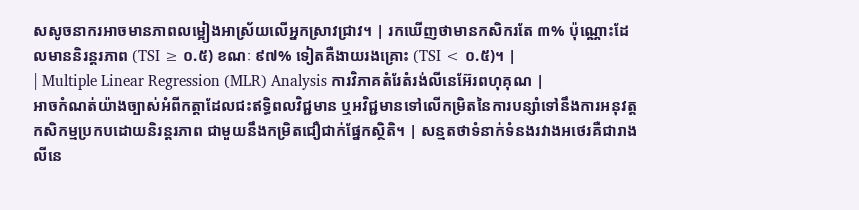សសូចនាករអាចមានភាពលម្អៀងអាស្រ័យលើអ្នកស្រាវជ្រាវ។ | រកឃើញថាមានកសិករតែ ៣% ប៉ុណ្ណោះដែលមាននិរន្តរភាព (TSI ≥ ០.៥) ខណៈ ៩៧% ទៀតគឺងាយរងគ្រោះ (TSI < ០.៥)។ |
| Multiple Linear Regression (MLR) Analysis ការវិភាគតំរែតំរង់លីនេអ៊ែរពហុគុណ |
អាចកំណត់យ៉ាងច្បាស់អំពីកត្តាដែលជះឥទ្ធិពលវិជ្ជមាន ឬអវិជ្ជមានទៅលើកម្រិតនៃការបន្សាំទៅនឹងការអនុវត្តកសិកម្មប្រកបដោយនិរន្តរភាព ជាមួយនឹងកម្រិតជឿជាក់ផ្នែកស្ថិតិ។ | សន្មតថាទំនាក់ទំនងរវាងអថេរគឺជារាងលីនេ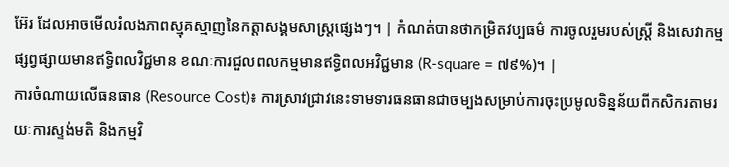អ៊ែរ ដែលអាចមើលរំលងភាពស្មុគស្មាញនៃកត្តាសង្គមសាស្រ្តផ្សេងៗ។ | កំណត់បានថាកម្រិតវប្បធម៌ ការចូលរួមរបស់ស្ត្រី និងសេវាកម្មផ្សព្វផ្សាយមានឥទ្ធិពលវិជ្ជមាន ខណៈការជួលពលកម្មមានឥទ្ធិពលអវិជ្ជមាន (R-square = ៧៩%)។ |
ការចំណាយលើធនធាន (Resource Cost)៖ ការស្រាវជ្រាវនេះទាមទារធនធានជាចម្បងសម្រាប់ការចុះប្រមូលទិន្នន័យពីកសិករតាមរយៈការស្ទង់មតិ និងកម្មវិ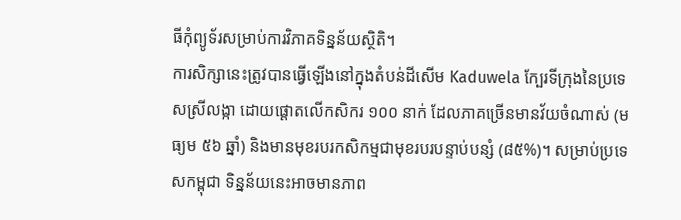ធីកុំព្យូទ័រសម្រាប់ការវិភាគទិន្នន័យស្ថិតិ។
ការសិក្សានេះត្រូវបានធ្វើឡើងនៅក្នុងតំបន់ដីសើម Kaduwela ក្បែរទីក្រុងនៃប្រទេសស្រីលង្កា ដោយផ្តោតលើកសិករ ១០០ នាក់ ដែលភាគច្រើនមានវ័យចំណាស់ (មធ្យម ៥៦ ឆ្នាំ) និងមានមុខរបរកសិកម្មជាមុខរបរបន្ទាប់បន្សំ (៨៥%)។ សម្រាប់ប្រទេសកម្ពុជា ទិន្នន័យនេះអាចមានភាព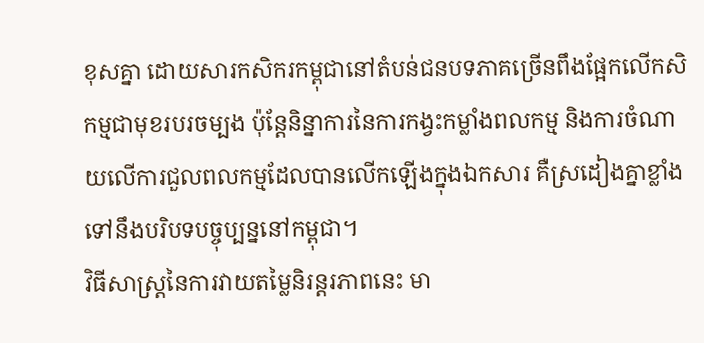ខុសគ្នា ដោយសារកសិករកម្ពុជានៅតំបន់ជនបទភាគច្រើនពឹងផ្អែកលើកសិកម្មជាមុខរបរចម្បង ប៉ុន្តែនិន្នាការនៃការកង្វះកម្លាំងពលកម្ម និងការចំណាយលើការជួលពលកម្មដែលបានលើកឡើងក្នុងឯកសារ គឺស្រដៀងគ្នាខ្លាំងទៅនឹងបរិបទបច្ចុប្បន្ននៅកម្ពុជា។
វិធីសាស្ត្រនៃការវាយតម្លៃនិរន្តរភាពនេះ មា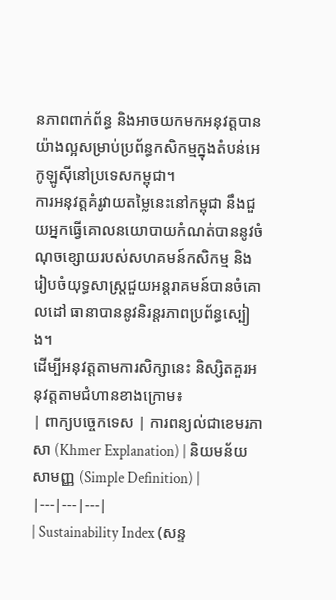នភាពពាក់ព័ន្ធ និងអាចយកមកអនុវត្តបានយ៉ាងល្អសម្រាប់ប្រព័ន្ធកសិកម្មក្នុងតំបន់អេកូឡូស៊ីនៅប្រទេសកម្ពុជា។
ការអនុវត្តគំរូវាយតម្លៃនេះនៅកម្ពុជា នឹងជួយអ្នកធ្វើគោលនយោបាយកំណត់បាននូវចំណុចខ្សោយរបស់សហគមន៍កសិកម្ម និងរៀបចំយុទ្ធសាស្ត្រជួយអន្តរាគមន៍បានចំគោលដៅ ធានាបាននូវនិរន្តរភាពប្រព័ន្ធស្បៀង។
ដើម្បីអនុវត្តតាមការសិក្សានេះ និស្សិតគួរអនុវត្តតាមជំហានខាងក្រោម៖
| ពាក្យបច្ចេកទេស | ការពន្យល់ជាខេមរភាសា (Khmer Explanation) | និយមន័យសាមញ្ញ (Simple Definition) |
|---|---|---|
| Sustainability Index (សន្ទ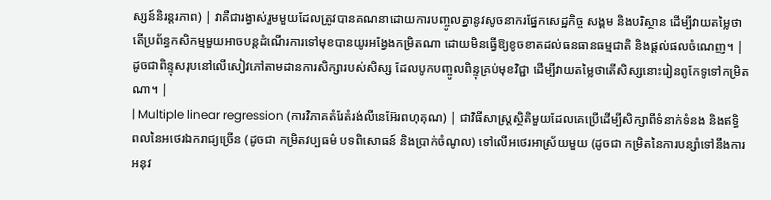ស្សន៍និរន្តរភាព) | វាគឺជារង្វាស់រួមមួយដែលត្រូវបានគណនាដោយការបញ្ចូលគ្នានូវសូចនាករផ្នែកសេដ្ឋកិច្ច សង្គម និងបរិស្ថាន ដើម្បីវាយតម្លៃថាតើប្រព័ន្ធកសិកម្មមួយអាចបន្តដំណើរការទៅមុខបានយូរអង្វែងកម្រិតណា ដោយមិនធ្វើឱ្យខូចខាតដល់ធនធានធម្មជាតិ និងផ្តល់ផលចំណេញ។ | ដូចជាពិន្ទុសរុបនៅលើសៀវភៅតាមដានការសិក្សារបស់សិស្ស ដែលបូកបញ្ចូលពិន្ទុគ្រប់មុខវិជ្ជា ដើម្បីវាយតម្លៃថាតើសិស្សនោះរៀនពូកែទូទៅកម្រិតណា។ |
| Multiple linear regression (ការវិភាគតំរែតំរង់លីនេអ៊ែរពហុគុណ) | ជាវិធីសាស្ត្រស្ថិតិមួយដែលគេប្រើដើម្បីសិក្សាពីទំនាក់ទំនង និងឥទ្ធិពលនៃអថេរឯករាជ្យច្រើន (ដូចជា កម្រិតវប្បធម៌ បទពិសោធន៍ និងប្រាក់ចំណូល) ទៅលើអថេរអាស្រ័យមួយ (ដូចជា កម្រិតនៃការបន្សាំទៅនឹងការអនុវ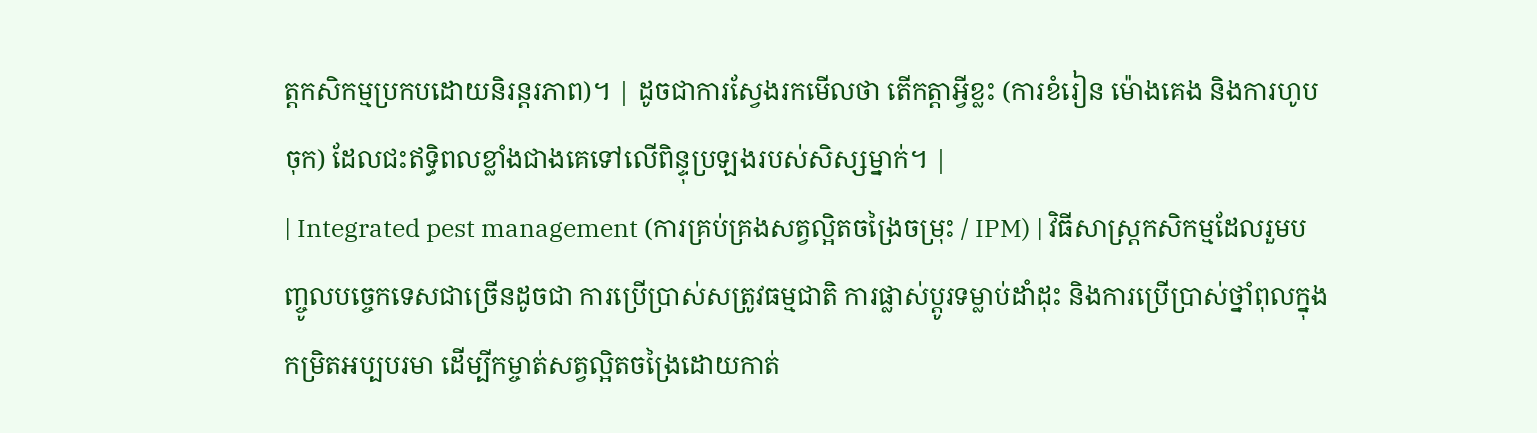ត្តកសិកម្មប្រកបដោយនិរន្តរភាព)។ | ដូចជាការស្វែងរកមើលថា តើកត្តាអ្វីខ្លះ (ការខំរៀន ម៉ោងគេង និងការហូបចុក) ដែលជះឥទ្ធិពលខ្លាំងជាងគេទៅលើពិន្ទុប្រឡងរបស់សិស្សម្នាក់។ |
| Integrated pest management (ការគ្រប់គ្រងសត្វល្អិតចង្រៃចម្រុះ / IPM) | វិធីសាស្ត្រកសិកម្មដែលរួមបញ្ចូលបច្ចេកទេសជាច្រើនដូចជា ការប្រើប្រាស់សត្រូវធម្មជាតិ ការផ្លាស់ប្តូរទម្លាប់ដាំដុះ និងការប្រើប្រាស់ថ្នាំពុលក្នុងកម្រិតអប្បបរមា ដើម្បីកម្ចាត់សត្វល្អិតចង្រៃដោយកាត់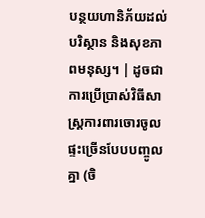បន្ថយហានិភ័យដល់បរិស្ថាន និងសុខភាពមនុស្ស។ | ដូចជាការប្រើប្រាស់វិធីសាស្ត្រការពារចោរចូលផ្ទះច្រើនបែបបញ្ចូលគ្នា (ចិ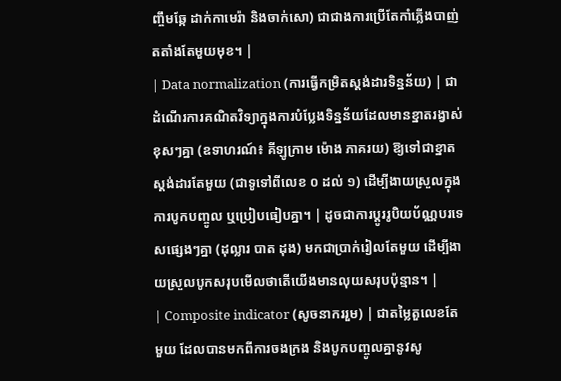ញ្ចឹមឆ្កែ ដាក់កាមេរ៉ា និងចាក់សោ) ជាជាងការប្រើតែកាំភ្លើងបាញ់តតាំងតែមួយមុខ។ |
| Data normalization (ការធ្វើកម្រិតស្តង់ដារទិន្នន័យ) | ជាដំណើរការគណិតវិទ្យាក្នុងការបំប្លែងទិន្នន័យដែលមានខ្នាតរង្វាស់ខុសៗគ្នា (ឧទាហរណ៍៖ គីឡូក្រាម ម៉ោង ភាគរយ) ឱ្យទៅជាខ្នាតស្តង់ដារតែមួយ (ជាទូទៅពីលេខ ០ ដល់ ១) ដើម្បីងាយស្រួលក្នុងការបូកបញ្ចូល ឬប្រៀបធៀបគ្នា។ | ដូចជាការប្តូររូបិយប័ណ្ណបរទេសផ្សេងៗគ្នា (ដុល្លារ បាត ដុង) មកជាប្រាក់រៀលតែមួយ ដើម្បីងាយស្រួលបូកសរុបមើលថាតើយើងមានលុយសរុបប៉ុន្មាន។ |
| Composite indicator (សូចនាកររួម) | ជាតម្លៃតួលេខតែមួយ ដែលបានមកពីការចងក្រង និងបូកបញ្ចូលគ្នានូវសូ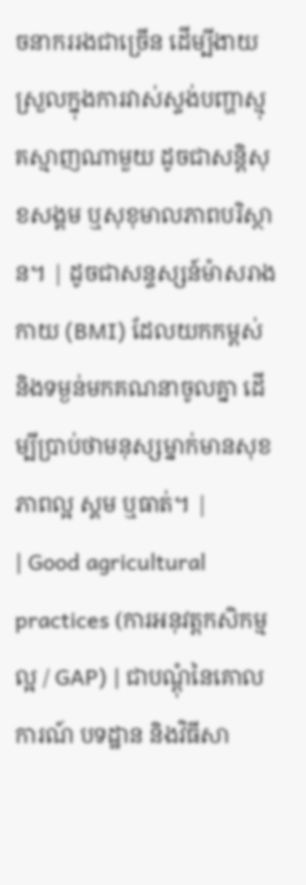ចនាកររងជាច្រើន ដើម្បីងាយស្រួលក្នុងការវាស់ស្ទង់បញ្ហាស្មុគស្មាញណាមួយ ដូចជាសន្តិសុខសង្គម ឬសុខុមាលភាពបរិស្ថាន។ | ដូចជាសន្ទស្សន៍ម៉ាសរាងកាយ (BMI) ដែលយកកម្ពស់ និងទម្ងន់មកគណនាចូលគ្នា ដើម្បីប្រាប់ថាមនុស្សម្នាក់មានសុខភាពល្អ ស្គម ឬធាត់។ |
| Good agricultural practices (ការអនុវត្តកសិកម្មល្អ / GAP) | ជាបណ្តុំនៃគោលការណ៍ បទដ្ឋាន និងវិធីសា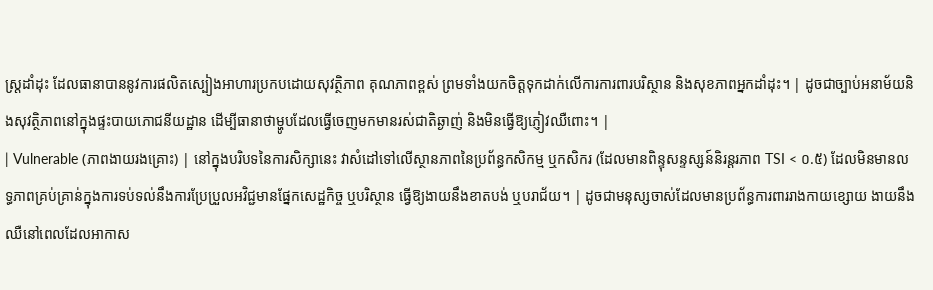ស្ត្រដាំដុះ ដែលធានាបាននូវការផលិតស្បៀងអាហារប្រកបដោយសុវត្ថិភាព គុណភាពខ្ពស់ ព្រមទាំងយកចិត្តទុកដាក់លើការការពារបរិស្ថាន និងសុខភាពអ្នកដាំដុះ។ | ដូចជាច្បាប់អនាម័យនិងសុវត្ថិភាពនៅក្នុងផ្ទះបាយភោជនីយដ្ឋាន ដើម្បីធានាថាម្ហូបដែលធ្វើចេញមកមានរស់ជាតិឆ្ងាញ់ និងមិនធ្វើឱ្យភ្ញៀវឈឺពោះ។ |
| Vulnerable (ភាពងាយរងគ្រោះ) | នៅក្នុងបរិបទនៃការសិក្សានេះ វាសំដៅទៅលើស្ថានភាពនៃប្រព័ន្ធកសិកម្ម ឬកសិករ (ដែលមានពិន្ទុសន្ទស្សន៍និរន្តរភាព TSI < ០.៥) ដែលមិនមានលទ្ធភាពគ្រប់គ្រាន់ក្នុងការទប់ទល់នឹងការប្រែប្រួលអវិជ្ជមានផ្នែកសេដ្ឋកិច្ច ឬបរិស្ថាន ធ្វើឱ្យងាយនឹងខាតបង់ ឬបរាជ័យ។ | ដូចជាមនុស្សចាស់ដែលមានប្រព័ន្ធការពាររាងកាយខ្សោយ ងាយនឹងឈឺនៅពេលដែលអាកាស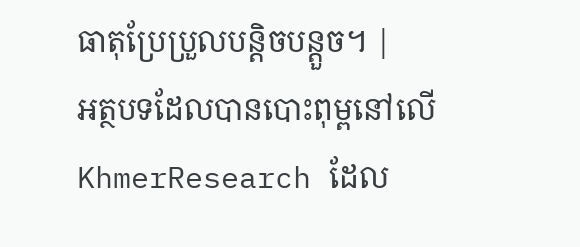ធាតុប្រែប្រួលបន្តិចបន្តួច។ |
អត្ថបទដែលបានបោះពុម្ពនៅលើ KhmerResearch ដែល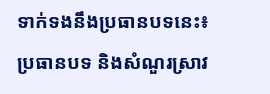ទាក់ទងនឹងប្រធានបទនេះ៖
ប្រធានបទ និងសំណួរស្រាវ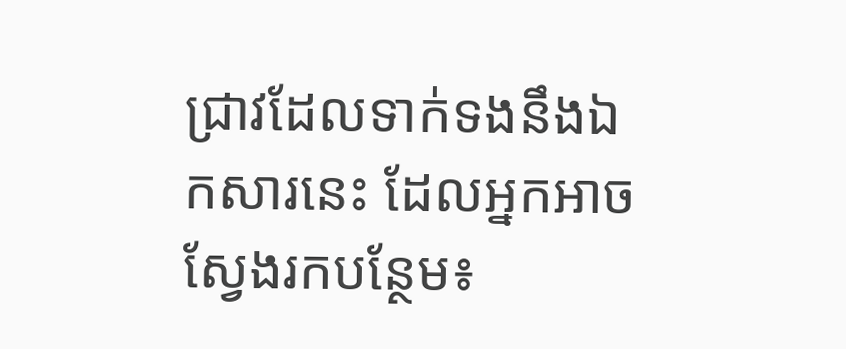ជ្រាវដែលទាក់ទងនឹងឯកសារនេះ ដែលអ្នកអាចស្វែងរកបន្ថែម៖